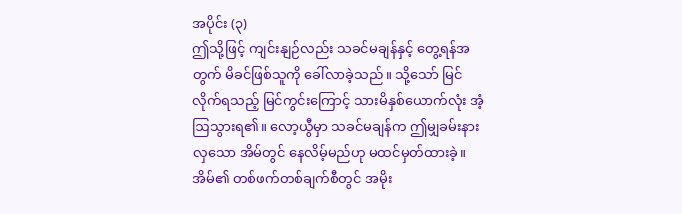အပိုင်း (၃)
ဤသို့ဖြင့် ကျင်းနျဉ်လည်း သခင်မချန်နှင့် တွေ့ရန်အတွက် မိခင်ဖြစ်သူကို ခေါ်လာခဲ့သည်။ သို့သော် မြင်လိုက်ရသည့် မြင်ကွင်းကြောင့် သားမိနှစ်ယောက်လုံး အံ့ဩသွားရ၏။ လော့ယွီမှာ သခင်မချန်က ဤမျှခမ်းနားလှသော အိမ်တွင် နေလိမ့်မည်ဟု မထင်မှတ်ထားခဲ့။ အိမ်၏ တစ်ဖက်တစ်ချက်စီတွင် အမိုး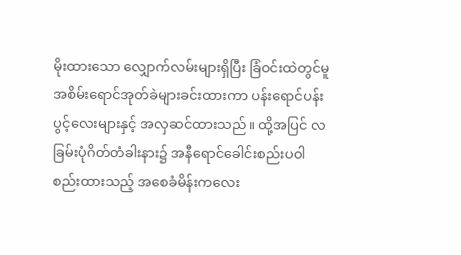မိုးထားသော လျှောက်လမ်းများရှိပြီး ခြံဝင်းထဲတွင်မူ အစိမ်းရောင်အုတ်ခဲများခင်းထားကာ ပန်းရောင်ပန်းပွင့်လေးများနှင့် အလှဆင်ထားသည်။ ထို့အပြင် လခြမ်းပုံဂိတ်တံခါးနား၌ အနီရောင်ခေါင်းစည်းပဝါ စည်းထားသည့် အစေခံမိန်းကလေး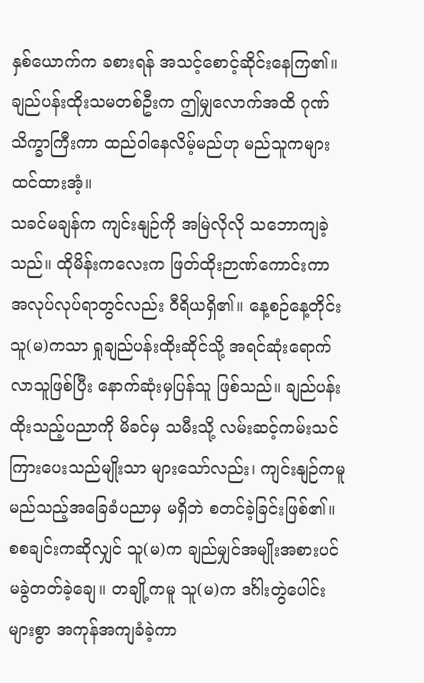နှစ်ယောက်က ခစားရန် အသင့်စောင့်ဆိုင်းနေကြ၏။ ချည်ပန်းထိုးသမတစ်ဦးက ဤမျှလောက်အထိ ဂုဏ်သိက္ခာကြီးကာ ထည်ဝါနေလိမ့်မည်ဟု မည်သူကများ ထင်ထားအံ့။
သခင်မချန်က ကျင်းနျဉ်ကို အမြဲလိုလို သဘောကျခဲ့သည်။ ထိုမိန်းကလေးက ဖြတ်ထိုးဉာဏ်ကောင်းကာ အလုပ်လုပ်ရာတွင်လည်း ဝီရိယရှိ၏။ နေ့စဉ်နေ့တိုင်း သူ(မ)ကသာ ရှုချည်ပန်းထိုးဆိုင်သို့ အရင်ဆုံးရောက်လာသူဖြစ်ပြီး နောက်ဆုံးမှပြန်သူ ဖြစ်သည်။ ချည်ပန်းထိုးသည့်ပညာကို မိခင်မှ သမီးသို့ လမ်းဆင့်ကမ်းသင်ကြားပေးသည်မျိုးသာ များသော်လည်း၊ ကျင်းနျဉ်ကမူ မည်သည့်အခြေခံပညာမှ မရှိဘဲ စတင်ခဲ့ခြင်းဖြစ်၏။ စစချင်းကဆိုလျှင် သူ(မ)က ချည်မျှင်အမျိုးအစားပင် မခွဲတတ်ခဲ့ချေ။ တချို့ကမူ သူ(မ)က ဒင်္ဂါးတွဲပေါင်းများစွာ အကုန်အကျခံခဲ့ကာ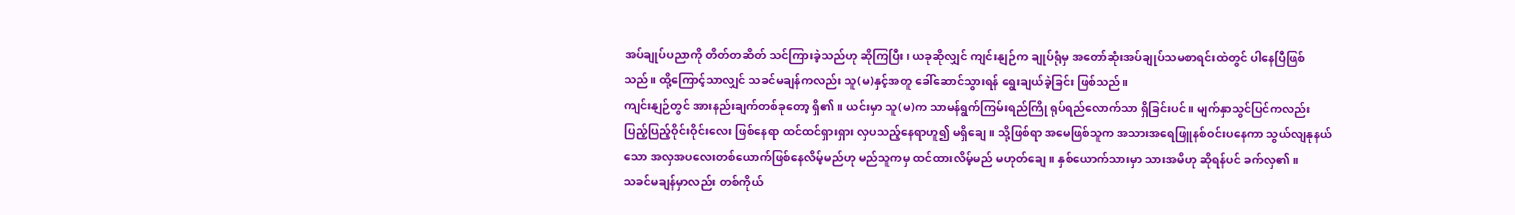အပ်ချုပ်ပညာကို တိတ်တဆိတ် သင်ကြားခဲ့သည်ဟု ဆိုကြပြီး၊ ယခုဆိုလျှင် ကျင်းနျဉ်က ချုပ်ရုံမှ အတော်ဆုံးအပ်ချုပ်သမစာရင်းထဲတွင် ပါနေပြီဖြစ်သည်။ ထို့ကြောင့်သာလျှင် သခင်မချန်ကလည်း သူ(မ)နှင့်အတူ ခေါ်ဆောင်သွားရန် ရွေးချယ်ခဲ့ခြင်း ဖြစ်သည်။
ကျင်းနျဉ်တွင် အားနည်းချက်တစ်ခုတော့ ရှိ၏။ ယင်းမှာ သူ(မ)က သာမန်ရွက်ကြမ်းရည်ကြို ရုပ်ရည်လောက်သာ ရှိခြင်းပင်။ မျက်နှာသွင်ပြင်ကလည်း ပြည့်ပြည့်ဝိုင်းဝိုင်းလေး ဖြစ်နေရာ ထင်ထင်ရှားရှား လှပသည့်နေရာဟူ၍ မရှိချေ။ သို့ဖြစ်ရာ အမေဖြစ်သူက အသားအရေဖြူနစ်ဝင်းပနေကာ သွယ်လျနုနယ်သော အလှအပလေးတစ်ယောက်ဖြစ်နေလိမ့်မည်ဟု မည်သူကမှ ထင်ထားလိမ့်မည် မဟုတ်ချေ။ နှစ်ယောက်သားမှာ သားအမိဟု ဆိုရန်ပင် ခက်လှ၏။
သခင်မချန်မှာလည်း တစ်ကိုယ်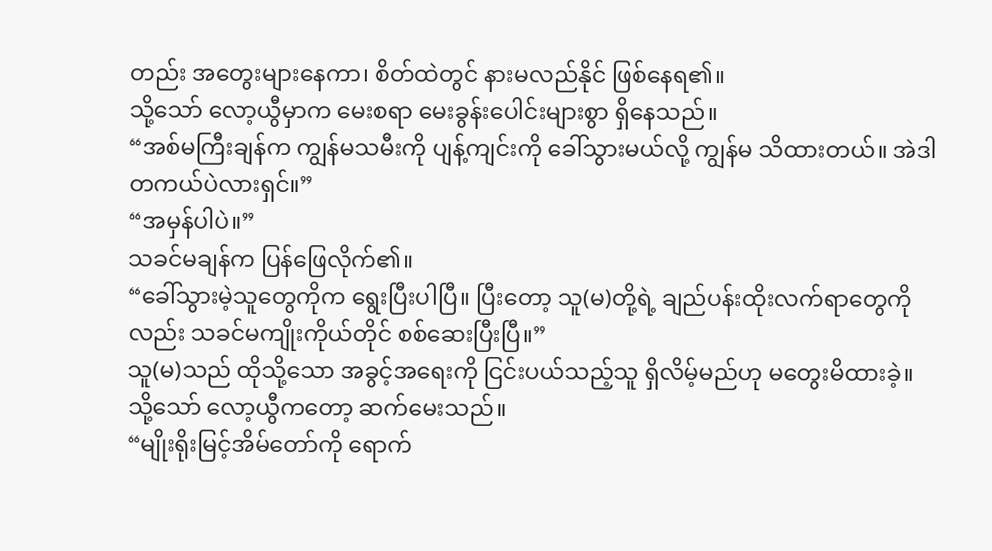တည်း အတွေးများနေကာ၊ စိတ်ထဲတွင် နားမလည်နိုင် ဖြစ်နေရ၏။
သို့သော် လော့ယွီမှာက မေးစရာ မေးခွန်းပေါင်းများစွာ ရှိနေသည်။
“အစ်မကြီးချန်က ကျွန်မသမီးကို ပျန့်ကျင်းကို ခေါ်သွားမယ်လို့ ကျွန်မ သိထားတယ်။ အဲဒါ တကယ်ပဲလားရှင်။”
“အမှန်ပါပဲ။”
သခင်မချန်က ပြန်ဖြေလိုက်၏။
“ခေါ်သွားမဲ့သူတွေကိုက ရွေးပြီးပါပြီ။ ပြီးတော့ သူ(မ)တို့ရဲ့ ချည်ပန်းထိုးလက်ရာတွေကိုလည်း သခင်မကျိုးကိုယ်တိုင် စစ်ဆေးပြီးပြီ။”
သူ(မ)သည် ထိုသို့သော အခွင့်အရေးကို ငြင်းပယ်သည့်သူ ရှိလိမ့်မည်ဟု မတွေးမိထားခဲ့။
သို့သော် လော့ယွီကတော့ ဆက်မေးသည်။
“မျိုးရိုးမြင့်အိမ်တော်ကို ရောက်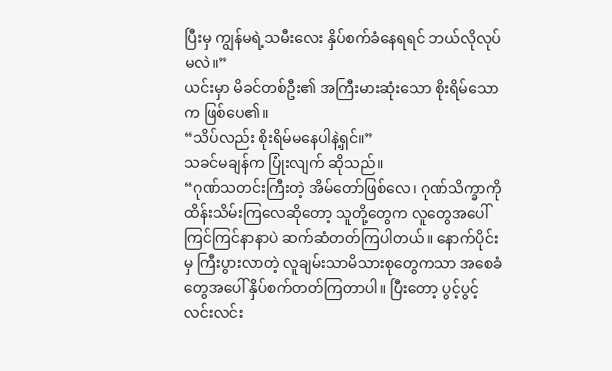ပြီးမှ ကျွန်မရဲ့သမီးလေး နှိပ်စက်ခံနေရရင် ဘယ်လိုလုပ်မလဲ။”
ယင်းမှာ မိခင်တစ်ဦး၏ အကြီးမားဆုံးသော စိုးရိမ်သောက ဖြစ်ပေ၏။
“သိပ်လည်း စိုးရိမ်မနေပါနဲ့ရှင်။”
သခင်မချန်က ပြုံးလျက် ဆိုသည်။
“ဂုဏ်သတင်းကြီးတဲ့ အိမ်တော်ဖြစ်လေ၊ ဂုဏ်သိက္ခာကို ထိန်းသိမ်းကြလေဆိုတော့ သူတို့တွေက လူတွေအပေါ် ကြင်ကြင်နာနာပဲ ဆက်ဆံတတ်ကြပါတယ်။ နောက်ပိုင်းမှ ကြီးပွားလာတဲ့ လူချမ်းသာမိသားစုတွေကသာ အစေခံတွေအပေါ် နှိပ်စက်တတ်ကြတာပါ။ ပြီးတော့ ပွင့်ပွင့်လင်းလင်း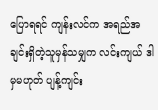ပြောရရင် ကျန်းလင်က အရည်အချင်းရှိတဲ့သူမှန်သမျှက လင်းကျယ် ဒါမှမဟုတ် ပျန့်ကျင်း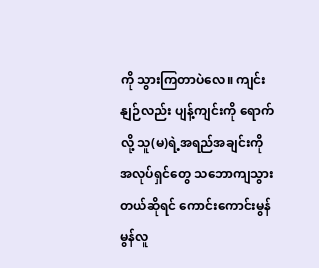ကို သွားကြတာပဲလေ။ ကျင်းနျဉ်လည်း ပျန့်ကျင်းကို ရောက်လို့ သူ(မ)ရဲ့အရည်အချင်းကို အလုပ်ရှင်တွေ သဘောကျသွားတယ်ဆိုရင် ကောင်းကောင်းမွန်မွန်လူ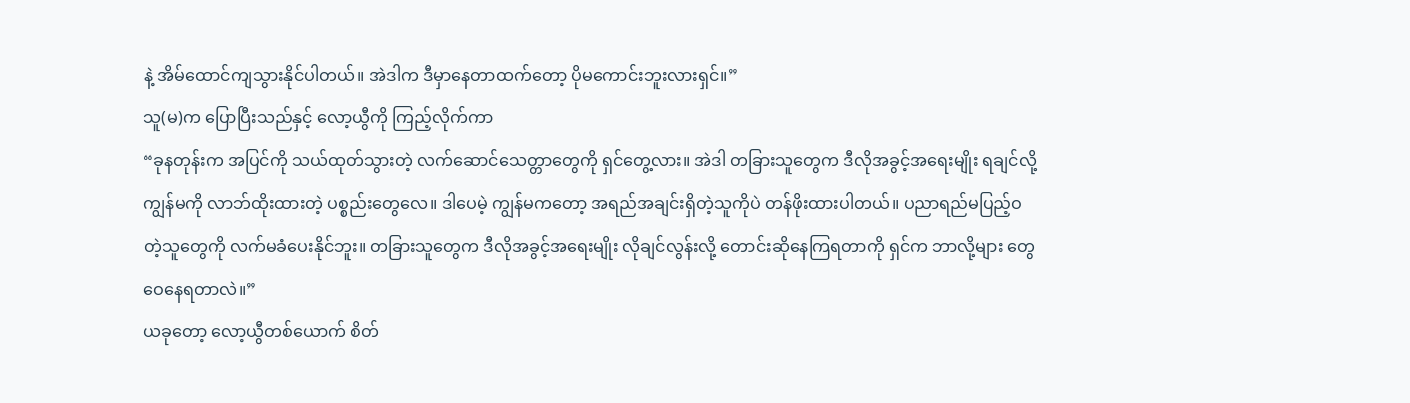နဲ့ အိမ်ထောင်ကျသွားနိုင်ပါတယ်။ အဲဒါက ဒီမှာနေတာထက်တော့ ပိုမကောင်းဘူးလားရှင်။”
သူ(မ)က ပြောပြီးသည်နှင့် လော့ယွီကို ကြည့်လိုက်ကာ
“ခုနတုန်းက အပြင်ကို သယ်ထုတ်သွားတဲ့ လက်ဆောင်သေတ္တာတွေကို ရှင်တွေ့လား။ အဲဒါ တခြားသူတွေက ဒီလိုအခွင့်အရေးမျိုး ရချင်လို့ ကျွန်မကို လာဘ်ထိုးထားတဲ့ ပစ္စည်းတွေလေ။ ဒါပေမဲ့ ကျွန်မကတော့ အရည်အချင်းရှိတဲ့သူကိုပဲ တန်ဖိုးထားပါတယ်။ ပညာရည်မပြည့်ဝတဲ့သူတွေကို လက်မခံပေးနိုင်ဘူး။ တခြားသူတွေက ဒီလိုအခွင့်အရေးမျိုး လိုချင်လွန်းလို့ တောင်းဆိုနေကြရတာကို ရှင်က ဘာလို့များ တွေဝေနေရတာလဲ။”
ယခုတော့ လော့ယွီတစ်ယောက် စိတ်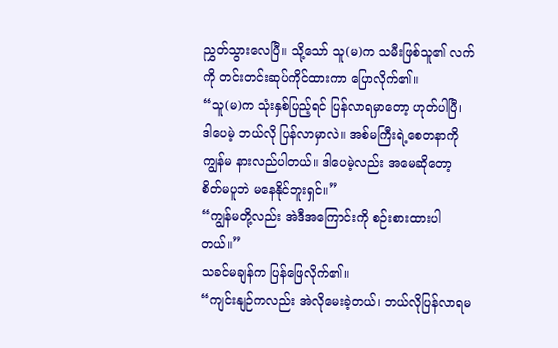ညွှတ်သွားလေပြီ။ သို့သော် သူ(မ)က သမီးဖြစ်သူ၏ လက်ကို တင်းတင်းဆုပ်ကိုင်ထားကာ ပြောလိုက်၏။
“သူ(မ)က သုံးနှစ်ပြည့်ရင် ပြန်လာရမှာတော့ ဟုတ်ပါပြီ၊ ဒါပေမဲ့ ဘယ်လို ပြန်လာမှာလဲ။ အစ်မကြီးရဲ့စေတနာကို ကျွန်မ နားလည်ပါတယ်။ ဒါပေမဲ့လည်း အမေဆိုတော့ စိတ်မပူဘဲ မနေနိုင်ဘူးရှင်။”
“ကျွန်မတို့လည်း အဲဒီအကြောင်းကို စဉ်းစားထားပါတယ်။”
သခင်မချန်က ပြန်ဖြေလိုက်၏။
“ကျင်းနျဉ်ကလည်း အဲလိုမေးခဲ့တယ်၊ ဘယ်လိုပြန်လာရမ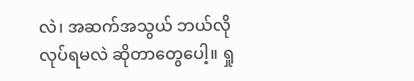လဲ၊ အဆက်အသွယ် ဘယ်လိုလုပ်ရမလဲ ဆိုတာတွေပေါ့။ ရှု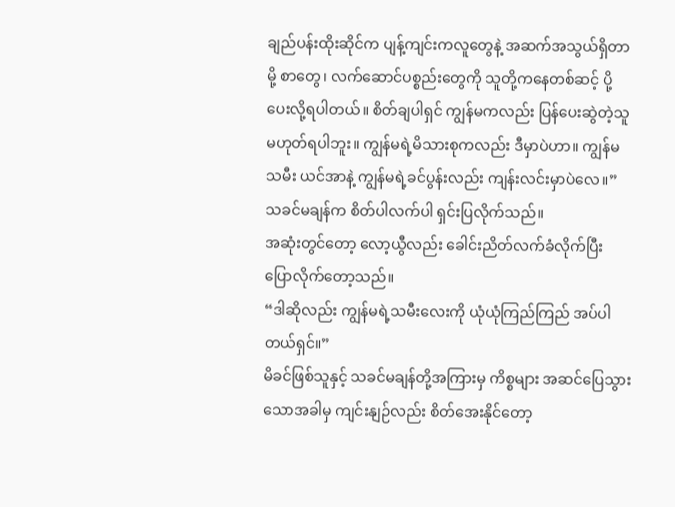ချည်ပန်းထိုးဆိုင်က ပျန့်ကျင်းကလူတွေနဲ့ အဆက်အသွယ်ရှိတာမို့ စာတွေ၊ လက်ဆောင်ပစ္စည်းတွေကို သူတို့ကနေတစ်ဆင့် ပို့ပေးလို့ရပါတယ်။ စိတ်ချပါရှင် ကျွန်မကလည်း ပြန်ပေးဆွဲတဲ့သူ မဟုတ်ရပါဘူး။ ကျွန်မရဲ့မိသားစုကလည်း ဒီမှာပဲဟာ။ ကျွန်မသမီး ယင်အာနဲ့ ကျွန်မရဲ့ခင်ပွန်းလည်း ကျန်းလင်းမှာပဲလေ။”
သခင်မချန်က စိတ်ပါလက်ပါ ရှင်းပြလိုက်သည်။
အဆုံးတွင်တော့ လော့ယွီလည်း ခေါင်းညိတ်လက်ခံလိုက်ပြီး ပြောလိုက်တော့သည်။
“ဒါဆိုလည်း ကျွန်မရဲ့သမီးလေးကို ယုံယုံကြည်ကြည် အပ်ပါတယ်ရှင်။”
မိခင်ဖြစ်သူနှင့် သခင်မချန်တို့အကြားမှ ကိစ္စများ အဆင်ပြေသွားသောအခါမှ ကျင်းနျဉ်လည်း စိတ်အေးနိုင်တော့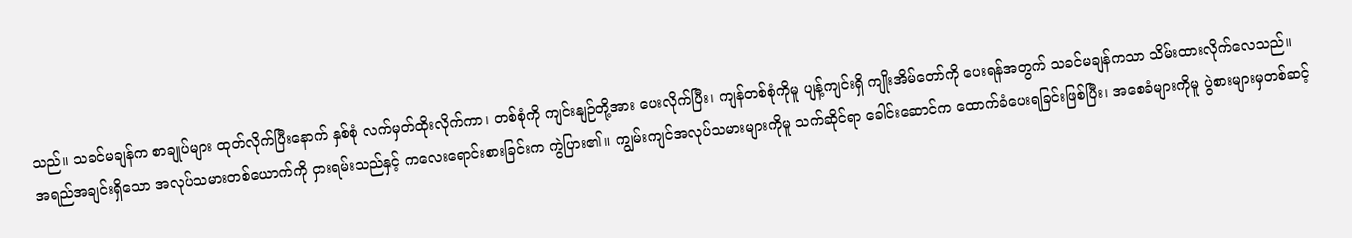သည်။ သခင်မချန်က စာချုပ်များ ထုတ်လိုက်ပြီးနောက် နှစ်စုံ လက်မှတ်ထိုးလိုက်ကာ၊ တစ်စုံကို ကျင်းနျဉ်တို့အား ပေးလိုက်ပြီး၊ ကျန်တစ်စုံကိုမူ ပျန့်ကျင်းရှိ ကျိုးအိမ်တော်ကို ပေးရန်အတွက် သခင်မချန်ကသာ သိမ်းထားလိုက်လေသည်။
အရည်အချင်းရှိသော အလုပ်သမားတစ်ယောက်ကို ငှားရမ်းသည်နှင့် ကလေးရောင်းစားခြင်းက ကွဲပြား၏။ ကျွမ်းကျင်အလုပ်သမားများကိုမူ သက်ဆိုင်ရာ ခေါင်းဆောင်က ထောက်ခံပေးရခြင်းဖြစ်ပြီး၊ အစေခံများကိုမူ ပွဲစားများမှတစ်ဆင့်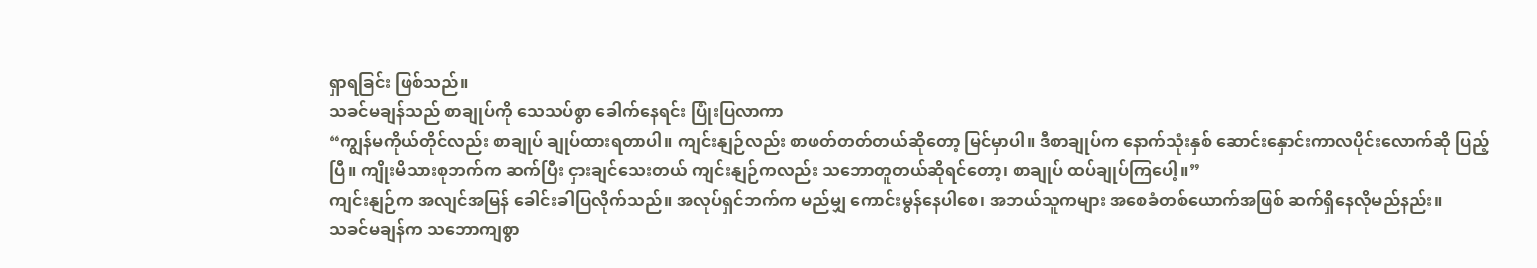ရှာရခြင်း ဖြစ်သည်။
သခင်မချန်သည် စာချုပ်ကို သေသပ်စွာ ခေါက်နေရင်း ပြုံးပြလာကာ
“ကျွန်မကိုယ်တိုင်လည်း စာချုပ် ချုပ်ထားရတာပါ။ ကျင်းနျဉ်လည်း စာဖတ်တတ်တယ်ဆိုတော့ မြင်မှာပါ။ ဒီစာချုပ်က နောက်သုံးနှစ် ဆောင်းနှောင်းကာလပိုင်းလောက်ဆို ပြည့်ပြီ။ ကျိုးမိသားစုဘက်က ဆက်ပြီး ငှားချင်သေးတယ် ကျင်းနျဉ်ကလည်း သဘောတူတယ်ဆိုရင်တော့၊ စာချုပ် ထပ်ချုပ်ကြပေါ့။”
ကျင်းနျဉ်က အလျင်အမြန် ခေါင်းခါပြလိုက်သည်။ အလုပ်ရှင်ဘက်က မည်မျှ ကောင်းမွန်နေပါစေ၊ အဘယ်သူကများ အစေခံတစ်ယောက်အဖြစ် ဆက်ရှိနေလိုမည်နည်း။
သခင်မချန်က သဘောကျစွာ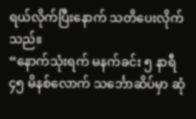ရယ်လိုက်ပြီးနောက် သတိပေးလိုက်သည်။
“နောက်သုံးရက် မနက်ခင်း ၅ နာရီ ၄၅ မိနစ်လောက် သင်္ဘောဆိပ်မှာ ဆုံ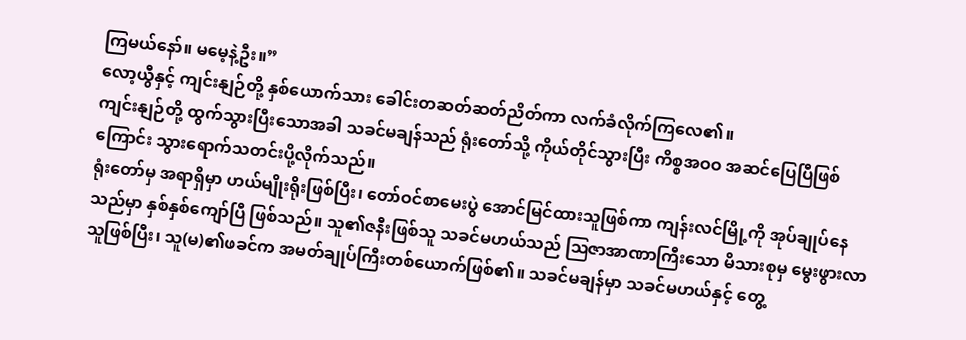ကြမယ်နော်။ မမေ့နဲ့ဦး။”
လော့ယွီနှင့် ကျင်းနျဉ်တို့ နှစ်ယောက်သား ခေါင်းတဆတ်ဆတ်ညိတ်ကာ လက်ခံလိုက်ကြလေ၏။
ကျင်းနျဉ်တို့ ထွက်သွားပြီးသောအခါ သခင်မချန်သည် ရုံးတော်သို့ ကိုယ်တိုင်သွားပြီး ကိစ္စအဝဝ အဆင်ပြေပြီဖြစ်ကြောင်း သွားရောက်သတင်းပို့လိုက်သည်။
ရုံးတော်မှ အရာရှိမှာ ဟယ်မျိုးရိုးဖြစ်ပြီး၊ တော်ဝင်စာမေးပွဲ အောင်မြင်ထားသူဖြစ်ကာ ကျန်းလင်မြို့ကို အုပ်ချုပ်နေသည်မှာ နှစ်နှစ်ကျော်ပြီ ဖြစ်သည်။ သူ၏ဇနီးဖြစ်သူ သခင်မဟယ်သည် ဩဇာအာဏာကြီးသော မိသားစုမှ မွေးဖွားလာသူဖြစ်ပြီး၊ သူ(မ)၏ဖခင်က အမတ်ချုပ်ကြီးတစ်ယောက်ဖြစ်၏။ သခင်မချန်မှာ သခင်မဟယ်နှင့် တွေ့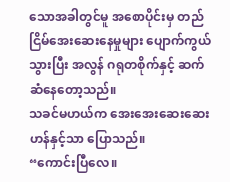သောအခါတွင်မူ အစောပိုင်းမှ တည်ငြိမ်အေးဆေးနေမှုများ ပျောက်ကွယ်သွားပြီး အလွန် ဂရုတစိုက်နှင့် ဆက်ဆံနေတော့သည်။
သခင်မဟယ်က အေးအေးဆေးဆေးဟန်နှင့်သာ ပြောသည်။
“ကောင်းပြီလေ။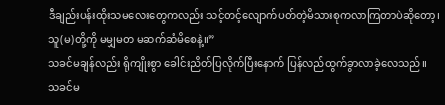ဒီချည်းပန်းထိုးသမလေးတွေကလည်း သင့်တင့်လျောက်ပတ်တဲ့မိသားစုကလာကြတာပဲဆိုတော့၊ သူ(မ)တို့ကို မမျှမတ မဆက်ဆံမိစေနဲ့။”
သခင်မချန်လည်း ရိုကျိုးစွာ ခေါင်းညိတ်ပြလိုက်ပြီးနောက် ပြန်လည်ထွက်ခွာလာခဲ့လေသည်။
သခင်မ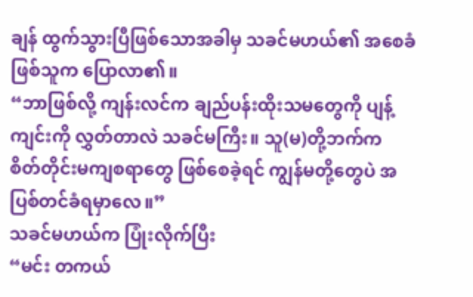ချန် ထွက်သွားပြီဖြစ်သောအခါမှ သခင်မဟယ်၏ အစေခံဖြစ်သူက ပြောလာ၏။
“ဘာဖြစ်လို့ ကျန်းလင်က ချည်ပန်းထိုးသမတွေကို ပျန့်ကျင်းကို လွှတ်တာလဲ သခင်မကြီး။ သူ(မ)တို့ဘက်က စိတ်တိုင်းမကျစရာတွေ ဖြစ်စေခဲ့ရင် ကျွန်မတို့တွေပဲ အပြစ်တင်ခံရမှာလေ။”
သခင်မဟယ်က ပြုံးလိုက်ပြီး
“မင်း တကယ်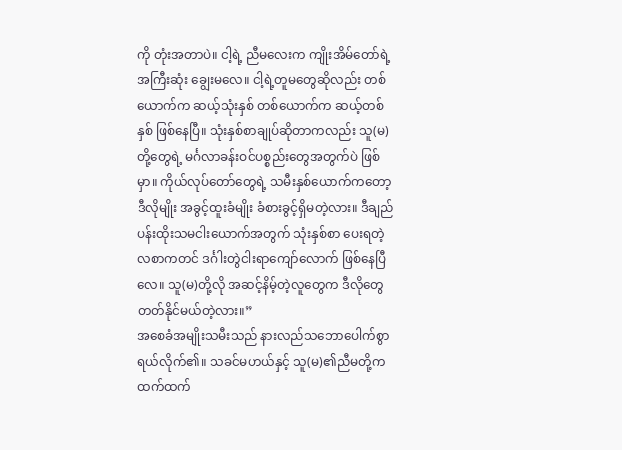ကို တုံးအတာပဲ။ ငါ့ရဲ့ ညီမလေးက ကျိုးအိမ်တော်ရဲ့ အကြီးဆုံး ချွေးမလေ။ ငါ့ရဲ့တူမတွေဆိုလည်း တစ်ယောက်က ဆယ့်သုံးနှစ် တစ်ယောက်က ဆယ့်တစ်နှစ် ဖြစ်နေပြီ။ သုံးနှစ်စာချုပ်ဆိုတာကလည်း သူ(မ)တို့တွေရဲ့ မင်္ဂလာခန်းဝင်ပစ္စည်းတွေအတွက်ပဲ ဖြစ်မှာ။ ကိုယ်လုပ်တော်တွေရဲ့ သမီးနှစ်ယောက်ကတော့ ဒီလိုမျိုး အခွင့်ထူးခံမျိုး ခံစားခွင့်ရှိမတဲ့လား။ ဒီချည်ပန်းထိုးသမငါးယောက်အတွက် သုံးနှစ်စာ ပေးရတဲ့လစာကတင် ဒင်္ဂါးတွဲငါးရာကျော်လောက် ဖြစ်နေပြီလေ။ သူ(မ)တို့လို အဆင့်နိမ့်တဲ့လူတွေက ဒီလိုတွေ တတ်နိုင်မယ်တဲ့လား။”
အစေခံအမျိုးသမီးသည် နားလည်သဘောပေါက်စွာ ရယ်လိုက်၏။ သခင်မဟယ်နှင့် သူ(မ)၏ညီမတို့က ထက်ထက်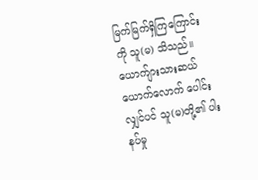မြက်မြက်ရှိကြကြောင်းကို သူ(မ) သိသည်။ ယောက်ျားသားဆယ်ယောက်လောက် ပေါင်းလျှင်ပင် သူ(မ)တို့၏ ပါးနပ်မှု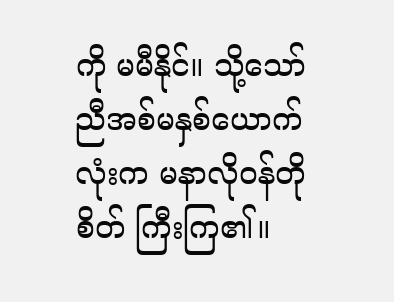ကို မမီနိုင်။ သို့သော် ညီအစ်မနှစ်ယောက်လုံးက မနာလိုဝန်တိုစိတ် ကြီးကြ၏။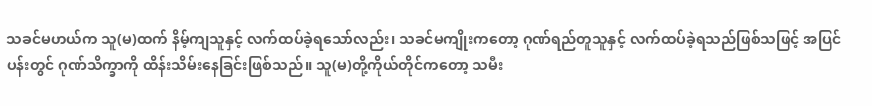သခင်မဟယ်က သူ(မ)ထက် နိမ့်ကျသူနှင့် လက်ထပ်ခဲ့ရသော်လည်း၊ သခင်မကျိုးကတော့ ဂုဏ်ရည်တူသူနှင့် လက်ထပ်ခဲ့ရသည်ဖြစ်သဖြင့် အပြင်ပန်းတွင် ဂုဏ်သိက္ခာကို ထိန်းသိမ်းနေခြင်းဖြစ်သည်။ သူ(မ)တို့ကိုယ်တိုင်ကတော့ သမီး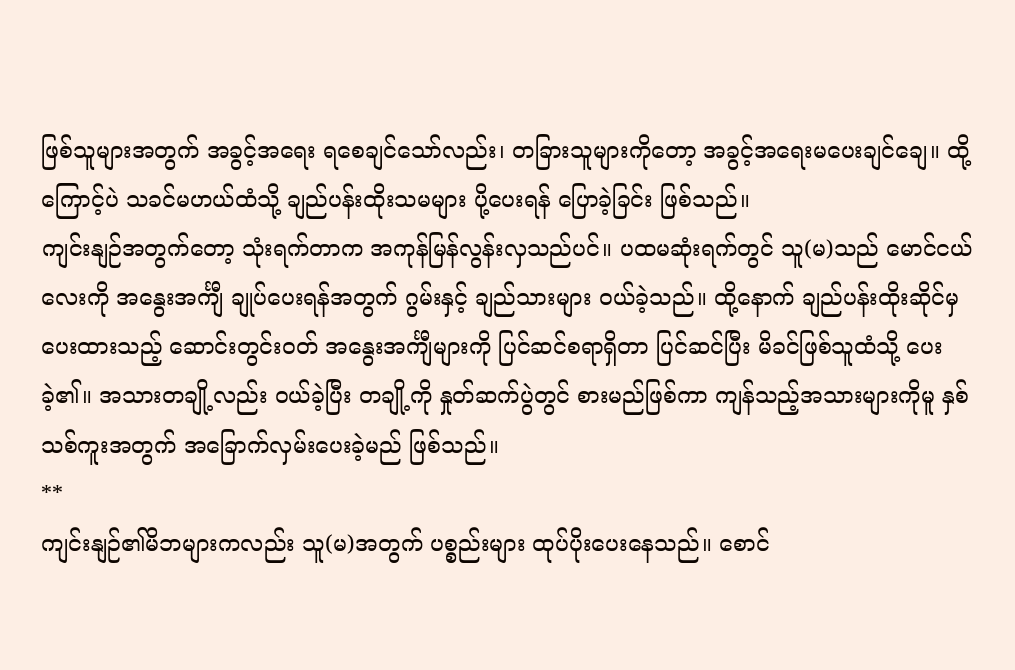ဖြစ်သူများအတွက် အခွင့်အရေး ရစေချင်သော်လည်း၊ တခြားသူများကိုတော့ အခွင့်အရေးမပေးချင်ချေ။ ထို့ကြောင့်ပဲ သခင်မဟယ်ထံသို့ ချည်ပန်းထိုးသမများ ပို့ပေးရန် ပြောခဲ့ခြင်း ဖြစ်သည်။
ကျင်းနျဉ်အတွက်တော့ သုံးရက်တာက အကုန်မြန်လွန်းလှသည်ပင်။ ပထမဆုံးရက်တွင် သူ(မ)သည် မောင်ငယ်လေးကို အနွေးအင်္ကျီ ချုပ်ပေးရန်အတွက် ဂွမ်းနှင့် ချည်သားများ ဝယ်ခဲ့သည်။ ထို့နောက် ချည်ပန်းထိုးဆိုင်မှ ပေးထားသည့် ဆောင်းတွင်းဝတ် အနွေးအင်္ကျီများကို ပြင်ဆင်စရာရှိတာ ပြင်ဆင်ပြီး မိခင်ဖြစ်သူထံသို့ ပေးခဲ့၏။ အသားတချို့လည်း ဝယ်ခဲ့ပြီး တချို့ကို နှုတ်ဆက်ပွဲတွင် စားမည်ဖြစ်ကာ ကျန်သည့်အသားများကိုမူ နှစ်သစ်ကူးအတွက် အခြောက်လှမ်းပေးခဲ့မည် ဖြစ်သည်။
**
ကျင်းနျဉ်၏မိဘများကလည်း သူ(မ)အတွက် ပစ္စည်းများ ထုပ်ပိုးပေးနေသည်။ စောင်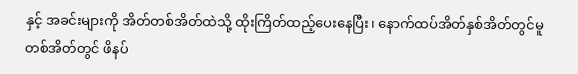နှင့် အခင်းများကို အိတ်တစ်အိတ်ထဲသို့ ထိုးကြိတ်ထည့်ပေးနေပြီး၊ နောက်ထပ်အိတ်နှစ်အိတ်တွင်မူ တစ်အိတ်တွင် ဖိနပ်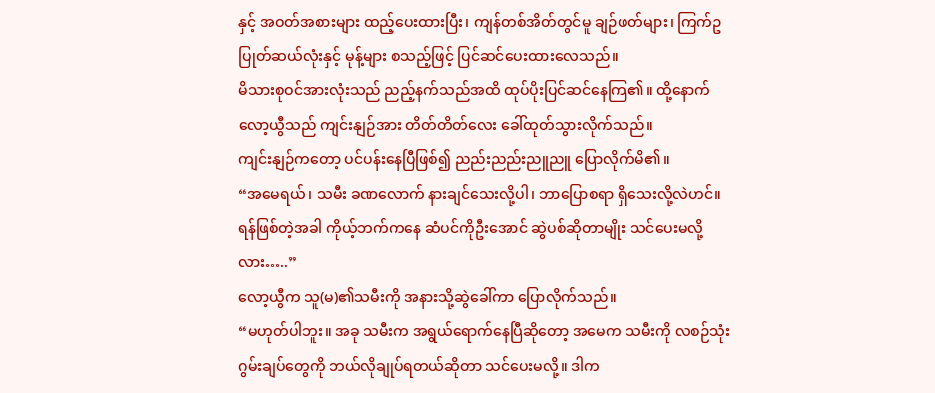နှင့် အဝတ်အစားများ ထည့်ပေးထားပြီး၊ ကျန်တစ်အိတ်တွင်မူ ချဉ်ဖတ်များ၊ ကြက်ဥပြုတ်ဆယ်လုံးနှင့် မုန့်များ စသည့်ဖြင့် ပြင်ဆင်ပေးထားလေသည်။
မိသားစုဝင်အားလုံးသည် ညည့်နက်သည်အထိ ထုပ်ပိုးပြင်ဆင်နေကြ၏။ ထို့နောက် လော့ယွီသည် ကျင်းနျဉ်အား တိတ်တိတ်လေး ခေါ်ထုတ်သွားလိုက်သည်။
ကျင်းနျဉ်ကတော့ ပင်ပန်းနေပြီဖြစ်၍ ညည်းညည်းညူညူ ပြောလိုက်မိ၏။
“အမေရယ်၊ သမီး ခဏလောက် နားချင်သေးလို့ပါ၊ ဘာပြောစရာ ရှိသေးလို့လဲဟင်။ ရန်ဖြစ်တဲ့အခါ ကိုယ့်ဘက်ကနေ ဆံပင်ကိုဦးအောင် ဆွဲပစ်ဆိုတာမျိုး သင်ပေးမလို့လား…..”
လော့ယွီက သူ(မ)၏သမီးကို အနားသို့ဆွဲခေါ်ကာ ပြောလိုက်သည်။
“မဟုတ်ပါဘူး။ အခု သမီးက အရွယ်ရောက်နေပြီဆိုတော့ အမေက သမီးကို လစဉ်သုံးဂွမ်းချပ်တွေကို ဘယ်လိုချုပ်ရတယ်ဆိုတာ သင်ပေးမလို့။ ဒါက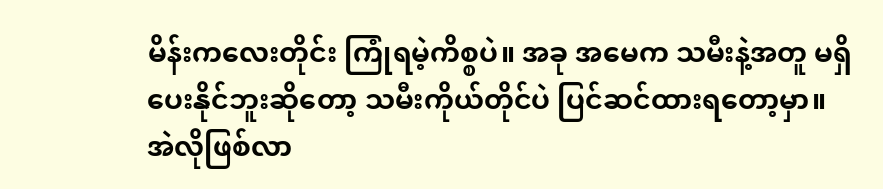မိန်းကလေးတိုင်း ကြုံရမဲ့ကိစ္စပဲ။ အခု အမေက သမီးနဲ့အတူ မရှိပေးနိုင်ဘူးဆိုတော့ သမီးကိုယ်တိုင်ပဲ ပြင်ဆင်ထားရတော့မှာ။ အဲလိုဖြစ်လာ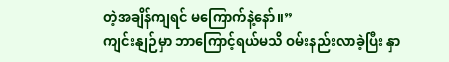တဲ့အချိန်ကျရင် မကြောက်နဲ့နော်။”
ကျင်းနျဉ်မှာ ဘာကြောင့်ရယ်မသိ ဝမ်းနည်းလာခဲ့ပြီး နှာ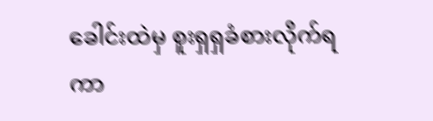ခေါင်းထဲမှ စူးရှရှခံစားလိုက်ရကာ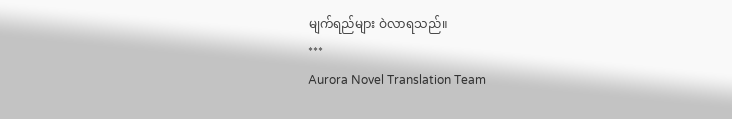မျက်ရည်များ ဝဲလာရသည်။
***
Aurora Novel Translation Team